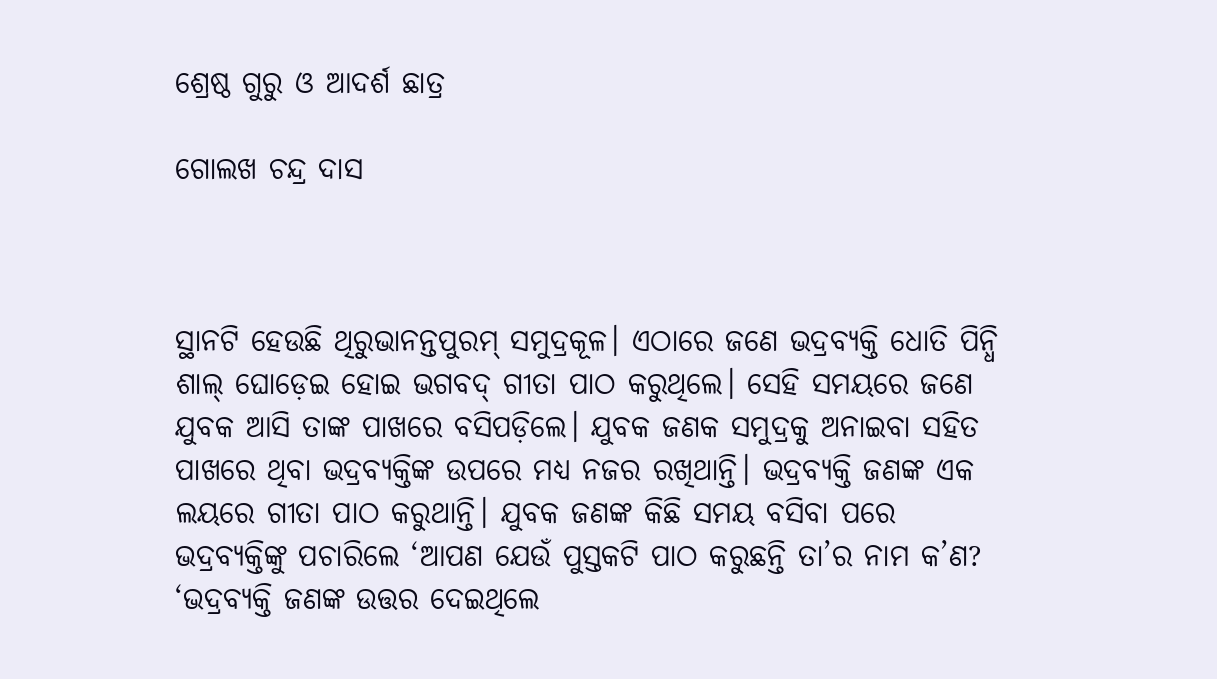ଶ୍ରେଷ୍ଠ ଗୁରୁ ଓ ଆଦର୍ଶ ଛାତ୍ର

ଗୋଲଖ ଚନ୍ଦ୍ର ଦାସ



ସ୍ଥାନଟି ହେଉଛି ଥିରୁଭାନନ୍ତପୁରମ୍‌ ସମୁଦ୍ରକୂଳ। ଏଠାରେ ଜଣେ ଭଦ୍ରବ୍ୟକ୍ତି ଧୋତି ପିନ୍ଧି ଶାଲ୍‌ ଘୋଡ଼େଇ ହୋଇ ଭଗବଦ୍‌ ଗୀତା ପାଠ କରୁଥିଲେ। ସେହି ସମୟରେ ଜଣେ ଯୁବକ ଆସି ତାଙ୍କ ପାଖରେ ବସିପଡ଼ିଲେ। ଯୁବକ ଜଣକ ସମୁଦ୍ରକୁ ଅନାଇବା ସହିତ ପାଖରେ ଥିବା ଭଦ୍ରବ୍ୟକ୍ତିଙ୍କ ଉପରେ ମଧ୍ୟ ନଜର ରଖିଥାନ୍ତି। ଭଦ୍ରବ୍ୟକ୍ତି ଜଣଙ୍କ ଏକ ଲୟରେ ଗୀତା ପାଠ କରୁଥାନ୍ତି। ଯୁବକ ଜଣଙ୍କ କିଛି ସମୟ ବସିବା ପରେ ଭଦ୍ରବ୍ୟକ୍ତିଙ୍କୁ ପଚାରିଲେ ‘ଆପଣ ଯେଉଁ ପୁସ୍ତକଟି ପାଠ କରୁଛନ୍ତି ତା’ର ନାମ କ’ଣ? ‘ଭଦ୍ରବ୍ୟକ୍ତି ଜଣଙ୍କ ଉତ୍ତର ଦେଇଥିଲେ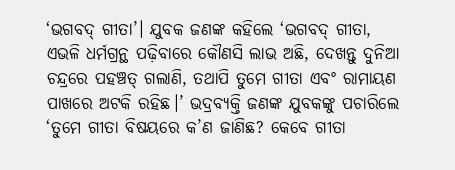‘ଭଗବଦ୍‌ ଗୀତା’। ଯୁବକ ଜଣଙ୍କ କହିଲେ ‘ଭଗବଦ୍‌ ଗୀତା, ଏଭଳି ଧର୍ମଗ୍ରନ୍ଥ ପଢ଼ିବାରେ କୌଣସି ଲାଭ ଅଛି, ଦେଖନ୍ତୁ ଦୁନିଆ ଚନ୍ଦ୍ରରେ ପହଞ୍ଚତ୍ ଗଲାଣି, ତଥାପି ତୁମେ ଗୀତା ଏବଂ ରାମାୟଣ ପାଖରେ ଅଟକି ରହିଛ।’ ଭଦ୍ରବ୍ୟକ୍ତି ଜଣଙ୍କ ଯୁବକଙ୍କୁ ପଚାରିଲେ ‘ତୁମେ ଗୀତା ବିଷୟରେ କ’ଣ ଜାଣିଛ? କେବେ ଗୀତା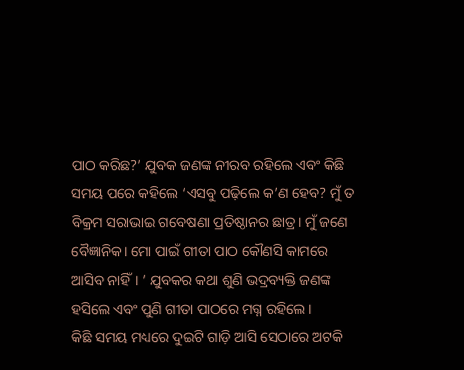ପାଠ କରିଛ?’ ଯୁବକ ଜଣଙ୍କ ନୀରବ ରହିଲେ ଏବଂ କିଛି ସମୟ ପରେ କହିଲେ ‘ଏସବୁ ପଢ଼ିଲେ କ’ଣ ହେବ? ମୁଁ ତ ବିକ୍ରମ ସରାଭାଇ ଗବେଷଣା ପ୍ରତିଷ୍ଠାନର ଛାତ୍ର। ମୁଁ ଜଣେ ବୈଜ୍ଞାନିକ। ମୋ ପାଇଁ ଗୀତା ପାଠ କୌଣସି କାମରେ ଆସିବ ନାହିଁ। ’ ଯୁବକର କଥା ଶୁଣି ଭଦ୍ରବ୍ୟକ୍ତି ଜଣଙ୍କ ହସିଲେ ଏବଂ ପୁଣି ଗୀତା ପାଠରେ ମଗ୍ନ ରହିଲେ।
କିଛି ସମୟ ମଧ୍ୟରେ ଦୁଇଟି ଗାଡ଼ି ଆସି ସେଠାରେ ଅଟକି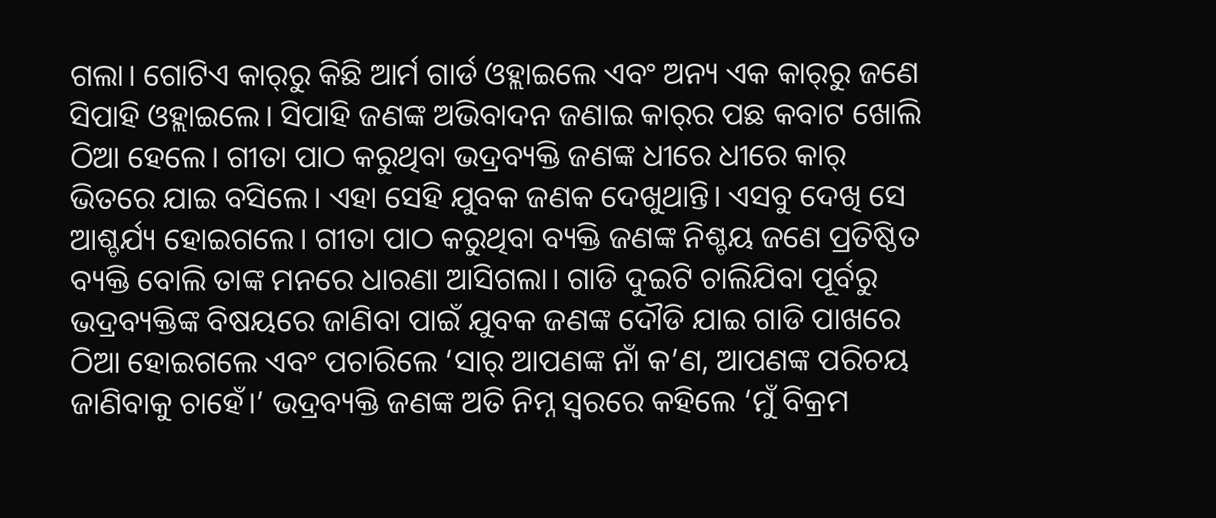ଗଲା। ଗୋଟିଏ କାର୍‌ରୁ କିଛି ଆର୍ମ ଗାର୍ଡ ଓହ୍ଲାଇଲେ ଏବଂ ଅନ୍ୟ ଏକ କାର୍‌ରୁ ଜଣେ ସିପାହି ଓହ୍ଲାଇଲେ। ସିପାହି ଜଣଙ୍କ ଅଭିବାଦନ ଜଣାଇ କାର୍‌ର ପଛ କବାଟ ଖୋଲି ଠିଆ ହେଲେ। ଗୀତା ପାଠ କରୁଥିବା ଭଦ୍ରବ୍ୟକ୍ତି ଜଣଙ୍କ ଧୀରେ ଧୀରେ କାର୍‌ ଭିତରେ ଯାଇ ବସିଲେ। ଏହା ସେହି ଯୁବକ ଜଣକ ଦେଖୁଥାନ୍ତି। ଏସବୁ ଦେଖି ସେ ଆଶ୍ଚର୍ଯ୍ୟ ହୋଇଗଲେ। ଗୀତା ପାଠ କରୁଥିବା ବ୍ୟକ୍ତି ଜଣଙ୍କ ନିଶ୍ଚୟ ଜଣେ ପ୍ରତିଷ୍ଠିତ ବ୍ୟକ୍ତି ବୋଲି ତାଙ୍କ ମନରେ ଧାରଣା ଆସିଗଲା। ଗାଡି ଦୁଇଟି ଚାଲିଯିବା ପୂର୍ବରୁ ଭଦ୍ରବ୍ୟକ୍ତିଙ୍କ ବିଷୟରେ ଜାଣିବା ପାଇଁ ଯୁବକ ଜଣଙ୍କ ଦୌଡି ଯାଇ ଗାଡି ପାଖରେ ଠିଆ ହୋଇଗଲେ ଏବଂ ପଚାରିଲେ ‘ସାର୍‌ ଆପଣଙ୍କ ନାଁ କ’ଣ, ଆପଣଙ୍କ ପରିଚୟ ଜାଣିବାକୁ ଚାହେଁ।’ ଭଦ୍ରବ୍ୟକ୍ତି ଜଣଙ୍କ ଅତି ନିମ୍ନ ସ୍ବରରେ କହିଲେ ‘ମୁଁ ବିକ୍ରମ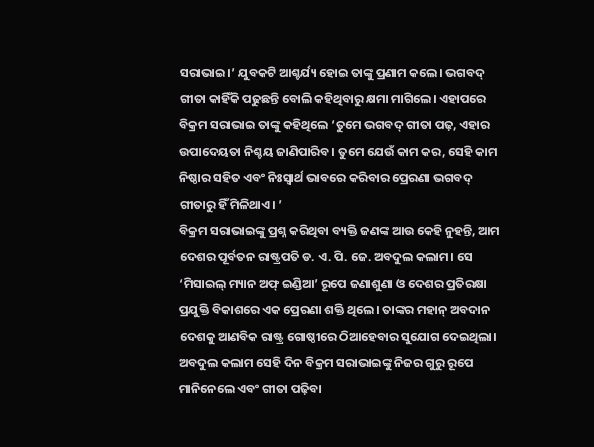ସରାଭାଇ।’ ଯୁବକଟି ଆଶ୍ଚର୍ଯ୍ୟ ହୋଇ ତାଙ୍କୁ ପ୍ରଣାମ କଲେ। ଭଗବଦ୍‌ ଗୀତା କାହିଁକି ପଢୁଛନ୍ତି ବୋଲି କହିଥିବାରୁ କ୍ଷମା ମାଗିଲେ। ଏହାପରେ ବିକ୍ରମ ସରାଭାଇ ତାଙ୍କୁ କହିଥିଲେ ‘ତୁମେ ଭଗବଦ୍‌ ଗୀତା ପଢ଼, ଏହାର ଉପାଦେୟତା ନିଶ୍ଚୟ ଜାଣିପାରିବ। ତୁମେ ଯେଉଁ କାମ କର, ସେହି କାମ ନିଷ୍ଠାର ସହିତ ଏବଂ ନିଃସ୍ବାର୍ଥ ଭାବରେ କରିବାର ପ୍ରେରଣା ଭଗବଦ୍‌ ଗୀତାରୁ ହିଁ ମିଳିଥାଏ। ’
ବିକ୍ରମ ସରାଭାଇଙ୍କୁ ପ୍ରଶ୍ନ କରିଥିବା ବ୍ୟକ୍ତି ଜଣଙ୍କ ଆଉ କେହି ନୁହନ୍ତି, ଆମ ଦେଶର ପୂର୍ବତନ ରାଷ୍ଟ୍ରପତି ଡ. ଏ. ପି. ଜେ. ଅବଦୁଲ କଲାମ। ସେ ‘ମିସାଇଲ୍‌ ମ୍ୟାନ ଅଫ୍‌ ଇଣ୍ଡିଆ’ ରୂପେ ଜଣାଶୁଣା ଓ ଦେଶର ପ୍ରତିରକ୍ଷା ପ୍ରଯୁକ୍ତି ବିକାଶରେ ଏକ ପ୍ରେରଣା ଶକ୍ତି ଥିଲେ। ତାଙ୍କର ମହାନ୍‌ ଅବଦାନ ଦେଶକୁ ଆଣବିକ ରାଷ୍ଟ୍ର ଗୋଷ୍ଠୀରେ ଠିଆହେବାର ସୁଯୋଗ ଦେଇଥିଲା। ଅବଦୁଲ କଲାମ ସେହି ଦିନ ବିକ୍ରମ ସରାଭାଇଙ୍କୁ ନିଜର ଗୁରୁ ରୂପେ ମାନିନେଲେ ଏବଂ ଗୀତା ପଢ଼ିବା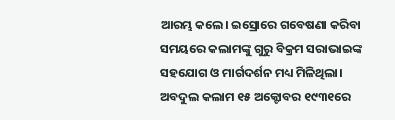ଆରମ୍ଭ କଲେ। ଇସ୍ରୋରେ ଗବେଷଣା କରିବା ସମୟରେ କଲାମଙ୍କୁ ଗୁରୁ ବିକ୍ରମ ସରାଭାଇଙ୍କ ସହଯୋଗ ଓ ମାର୍ଗଦର୍ଶନ ମଧ୍ୟ ମିଳିଥିଲା।
ଅବଦୁଲ କଲାମ ୧୫ ଅକ୍ଟୋବର ୧୯୩୧ରେ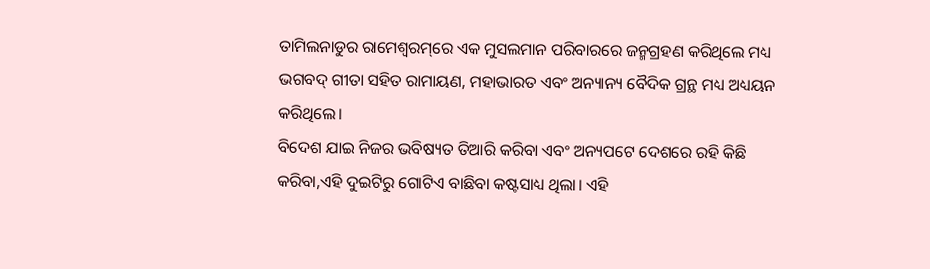ତାମିଲନାଡୁର ରାମେଶ୍ୱରମ୍‌ରେ ଏକ ମୁସଲମାନ ପରିବାରରେ ଜନ୍ମଗ୍ରହଣ କରିଥିଲେ ମଧ୍ୟ ଭଗବଦ୍‌ ଗୀତା ସହିତ ରାମାୟଣ, ମହାଭାରତ ଏବଂ ଅନ୍ୟାନ୍ୟ ବୈଦିକ ଗ୍ରନ୍ଥ ମଧ୍ୟ ଅଧ୍ୟୟନ କରିଥିଲେ।
ବିଦେଶ ଯାଇ ନିଜର ଭବିଷ୍ୟତ ତିଆରି କରିବା ଏବଂ ଅନ୍ୟପଟେ ଦେଶରେ ରହି କିଛି କରିବା,ଏହି ଦୁଇଟିରୁ ଗୋଟିଏ ବାଛିବା କଷ୍ଟସାଧ୍ୟ ଥିଲା। ଏହି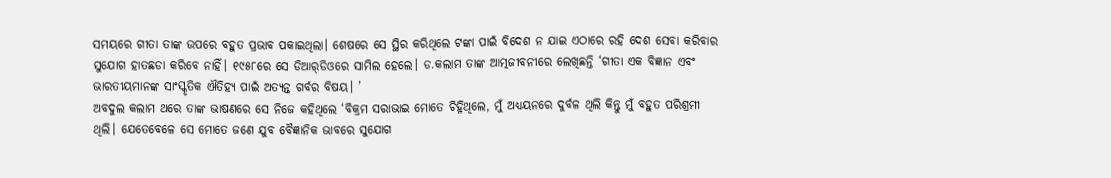ସମୟରେ ଗୀତା ତାଙ୍କ ଉପରେ ବହୁତ ପ୍ରଭାବ ପକାଇଥିଲା। ଶେଷରେ ସେ ସ୍ଥିର କରିଥିଲେ ଟଙ୍କା ପାଇଁ ବିଦେଶ ନ ଯାଇ ଏଠାରେ ରହି ଦେଶ ସେବା କରିବାର ସୁଯୋଗ ହାତଛଡା କରିବେ ନାହିଁ। ୧୯୫୮ରେ ସେ ଡିଆର୍‌ଡିଓରେ ସାମିଲ ହେଲେ। ଡ.କଲାମ ତାଙ୍କ ଆତ୍ମଜୀବନୀରେ ଲେଖିଛନ୍ତି ‘ଗୀତା ଏକ ବିଜ୍ଞାନ ଏବଂ ଭାରତୀୟମାନଙ୍କ ସାଂସ୍କୃତିକ ଐତିହ୍ୟ ପାଇଁ ଅତ୍ୟନ୍ତ ଗର୍ବର ବିଷୟ। ’
ଅବଦୁଲ କଲାମ ଥରେ ତାଙ୍କ ଭାଷଣରେ ସେ ନିଜେ କହିଥିଲେ ‘ବିକ୍ରମ ସରାଭାଇ ମୋତେ ଚିହ୍ନିଥିଲେ, ମୁଁ ଅଧ୍ୟୟନରେ ଦୁର୍ବଳ ଥିଲି କିନ୍ତୁ ମୁଁ ବହୁତ ପରିଶ୍ରମୀ ଥିଲି। ଯେତେବେଳେ ସେ ମୋତେ ଜଣେ ଯୁବ ବୈଜ୍ଞାନିକ ଭାବରେ ସୁଯୋଗ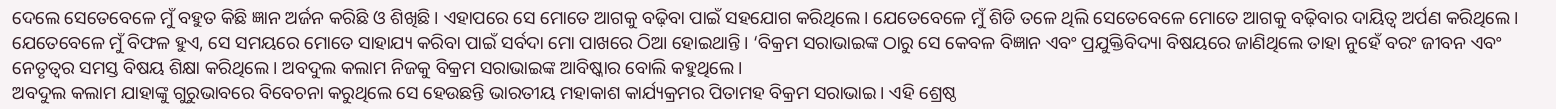ଦେଲେ ସେତେବେଳେ ମୁଁ ବହୁତ କିଛି ଜ୍ଞାନ ଅର୍ଜନ କରିଛି ଓ ଶିଖିଛି। ଏହାପରେ ସେ ମୋତେ ଆଗକୁ ବଢ଼ିବା ପାଇଁ ସହଯୋଗ କରିଥିଲେ। ଯେତେବେଳେ ମୁଁ ଶିଡି ତଳେ ଥିଲି ସେତେବେଳେ ମୋତେ ଆଗକୁ ବଢ଼ିବାର ଦାୟିତ୍ୱ ଅର୍ପଣ କରିଥିଲେ। ଯେତେବେଳେ ମୁଁ ବିଫଳ ହୁଏ, ସେ ସମୟରେ ମୋତେ ସାହାଯ୍ୟ କରିବା ପାଇଁ ସର୍ବଦା ମୋ ପାଖରେ ଠିଆ ହୋଇଥାନ୍ତି। ‘ବିକ୍ରମ ସରାଭାଇଙ୍କ ଠାରୁ ସେ କେବଳ ବିଜ୍ଞାନ ଏବଂ ପ୍ରଯୁକ୍ତିବିଦ୍ୟା ବିଷୟରେ ଜାଣିଥିଲେ ତାହା ନୁହେଁ ବରଂ ଜୀବନ ଏବଂ ନେତୃତ୍ୱର ସମସ୍ତ ବିଷୟ ଶିକ୍ଷା କରିଥିଲେ। ଅବଦୁଲ କଲାମ ନିଜକୁ ବିକ୍ରମ ସରାଭାଇଙ୍କ ଆବିଷ୍କାର ବୋଲି କହୁଥିଲେ।
ଅବଦୁଲ କଲାମ ଯାହାଙ୍କୁ ଗୁରୁଭାବରେ ବିବେଚନା କରୁଥିଲେ ସେ ହେଉଛନ୍ତି ଭାରତୀୟ ମହାକାଶ କାର୍ଯ୍ୟକ୍ରମର ପିତାମହ ବିକ୍ରମ ସରାଭାଇ। ଏହି ଶ୍ରେଷ୍ଠ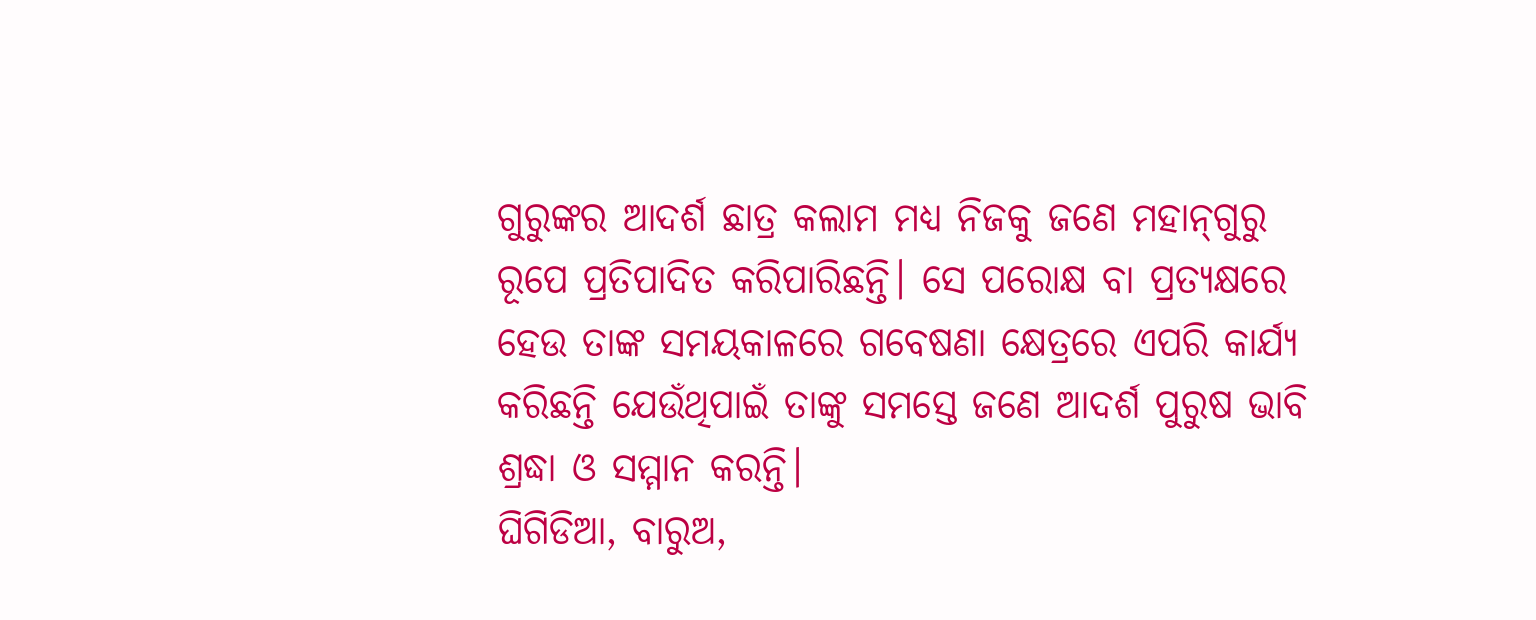ଗୁରୁଙ୍କର ଆଦର୍ଶ ଛାତ୍ର କଲାମ ମଧ୍ୟ ନିଜକୁ ଜଣେ ମହାନ୍‌ଗୁରୁ ରୂପେ ପ୍ରତିପାଦିତ କରିପାରିଛନ୍ତି। ସେ ପରୋକ୍ଷ ବା ପ୍ରତ୍ୟକ୍ଷରେ ହେଉ ତାଙ୍କ ସମୟକାଳରେ ଗବେଷଣା କ୍ଷେତ୍ରରେ ଏପରି କାର୍ଯ୍ୟ କରିଛନ୍ତି ଯେଉଁଥିପାଇଁ ତାଙ୍କୁ ସମସ୍ତେ ଜଣେ ଆଦର୍ଶ ପୁରୁଷ ଭାବି ଶ୍ରଦ୍ଧା ଓ ସମ୍ମାନ କରନ୍ତି।
ଘିଗିଡିଆ, ବାରୁଅ,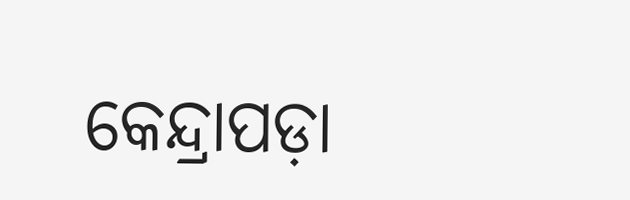କେନ୍ଦ୍ରାପଡ଼ା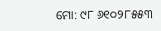ମୋ: ୯୮ ୬୧୦୨୮୫୫୩